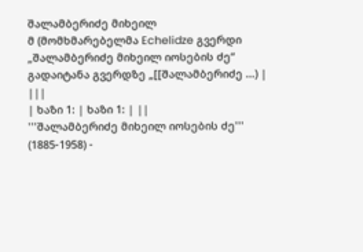შალამბერიძე მიხეილ
მ (მომხმარებელმა Echelidze გვერდი „შალამბერიძე მიხეილ იოსების ძე“ გადაიტანა გვერდზე „[[შალამბერიძე ...) |
|||
| ხაზი 1: | ხაზი 1: | ||
'''შალამბერიძე მიხეილ იოსების ძე''' (1885-1958) -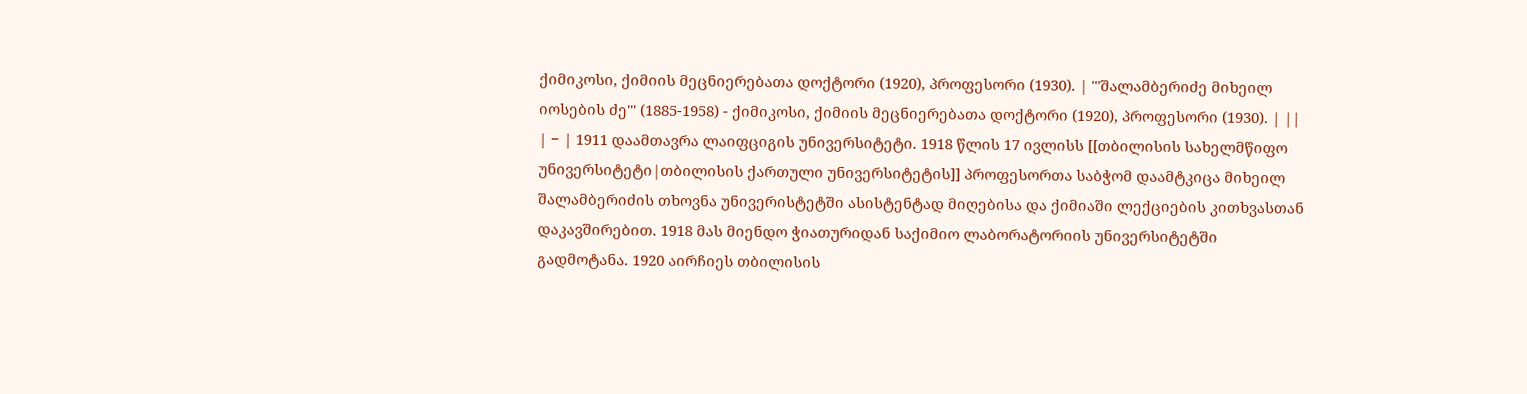ქიმიკოსი, ქიმიის მეცნიერებათა დოქტორი (1920), პროფესორი (1930). | '''შალამბერიძე მიხეილ იოსების ძე''' (1885-1958) - ქიმიკოსი, ქიმიის მეცნიერებათა დოქტორი (1920), პროფესორი (1930). | ||
| − | 1911 დაამთავრა ლაიფციგის უნივერსიტეტი. 1918 წლის 17 ივლისს [[თბილისის სახელმწიფო უნივერსიტეტი|თბილისის ქართული უნივერსიტეტის]] პროფესორთა საბჭომ დაამტკიცა მიხეილ შალამბერიძის თხოვნა უნივერისტეტში ასისტენტად მიღებისა და ქიმიაში ლექციების კითხვასთან დაკავშირებით. 1918 მას მიენდო ჭიათურიდან საქიმიო ლაბორატორიის უნივერსიტეტში გადმოტანა. 1920 აირჩიეს თბილისის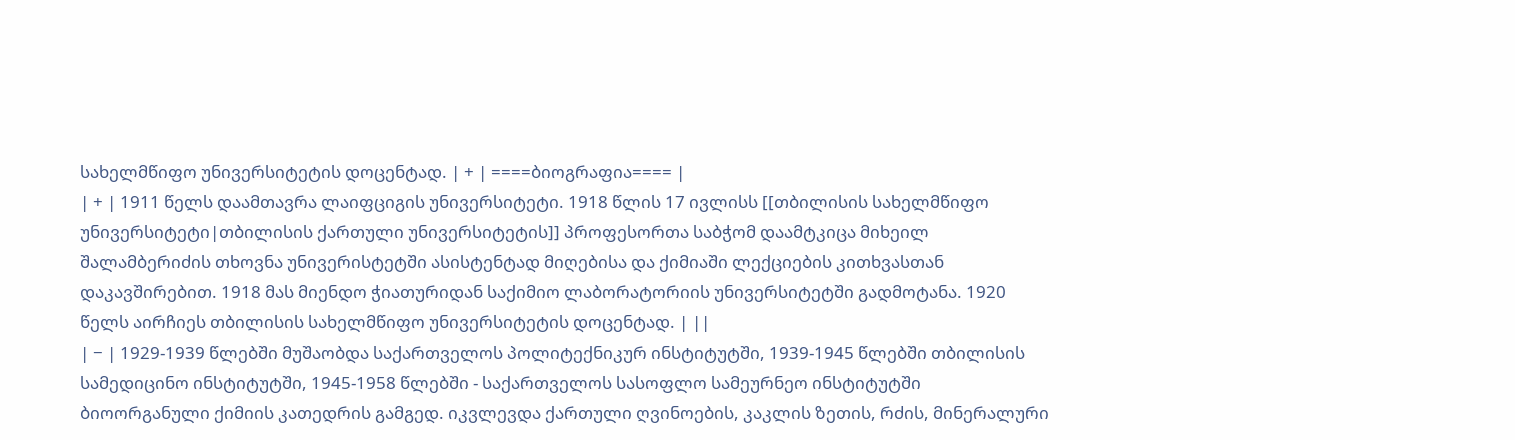სახელმწიფო უნივერსიტეტის დოცენტად. | + | ====ბიოგრაფია==== |
| + | 1911 წელს დაამთავრა ლაიფციგის უნივერსიტეტი. 1918 წლის 17 ივლისს [[თბილისის სახელმწიფო უნივერსიტეტი|თბილისის ქართული უნივერსიტეტის]] პროფესორთა საბჭომ დაამტკიცა მიხეილ შალამბერიძის თხოვნა უნივერისტეტში ასისტენტად მიღებისა და ქიმიაში ლექციების კითხვასთან დაკავშირებით. 1918 მას მიენდო ჭიათურიდან საქიმიო ლაბორატორიის უნივერსიტეტში გადმოტანა. 1920 წელს აირჩიეს თბილისის სახელმწიფო უნივერსიტეტის დოცენტად. | ||
| − | 1929-1939 წლებში მუშაობდა საქართველოს პოლიტექნიკურ ინსტიტუტში, 1939-1945 წლებში თბილისის სამედიცინო ინსტიტუტში, 1945-1958 წლებში - საქართველოს სასოფლო სამეურნეო ინსტიტუტში ბიოორგანული ქიმიის კათედრის გამგედ. იკვლევდა ქართული ღვინოების, კაკლის ზეთის, რძის, მინერალური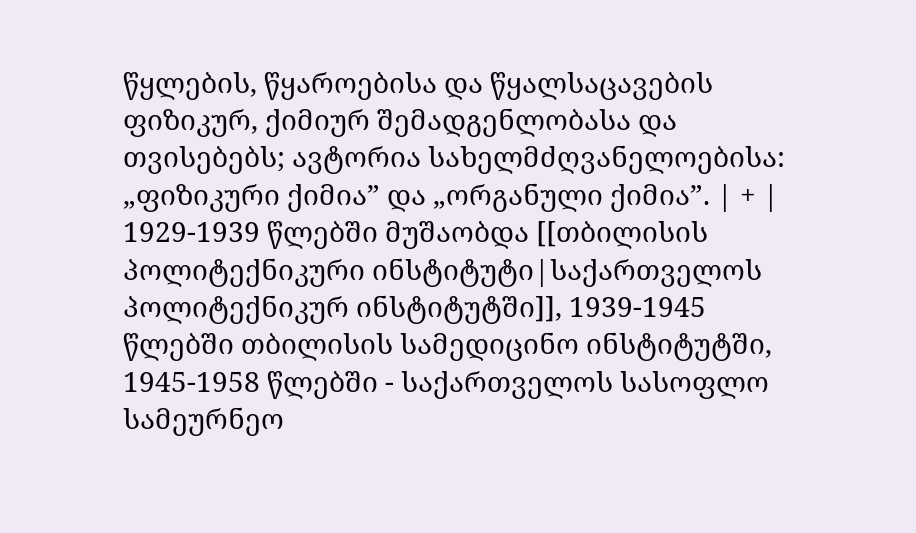წყლების, წყაროებისა და წყალსაცავების ფიზიკურ, ქიმიურ შემადგენლობასა და თვისებებს; ავტორია სახელმძღვანელოებისა: „ფიზიკური ქიმია” და „ორგანული ქიმია”. | + | 1929-1939 წლებში მუშაობდა [[თბილისის პოლიტექნიკური ინსტიტუტი|საქართველოს პოლიტექნიკურ ინსტიტუტში]], 1939-1945 წლებში თბილისის სამედიცინო ინსტიტუტში, 1945-1958 წლებში - საქართველოს სასოფლო სამეურნეო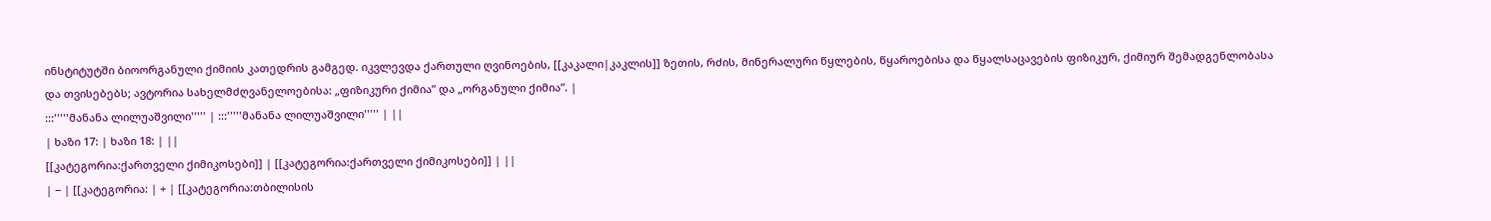ინსტიტუტში ბიოორგანული ქიმიის კათედრის გამგედ. იკვლევდა ქართული ღვინოების, [[კაკალი|კაკლის]] ზეთის, რძის, მინერალური წყლების, წყაროებისა და წყალსაცავების ფიზიკურ, ქიმიურ შემადგენლობასა და თვისებებს; ავტორია სახელმძღვანელოებისა: „ფიზიკური ქიმია” და „ორგანული ქიმია”. |
:::'''''მანანა ლილუაშვილი''''' | :::'''''მანანა ლილუაშვილი''''' | ||
| ხაზი 17: | ხაზი 18: | ||
[[კატეგორია:ქართველი ქიმიკოსები]] | [[კატეგორია:ქართველი ქიმიკოსები]] | ||
| − | [[კატეგორია: | + | [[კატეგორია:თბილისის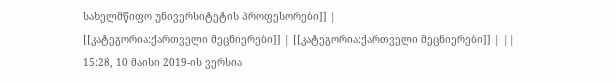სახელმწიფო უნივერსიტეტის პროფესორები]] |
[[კატეგორია:ქართველი მეცნიერები]] | [[კატეგორია:ქართველი მეცნიერები]] | ||
15:28, 10 მაისი 2019-ის ვერსია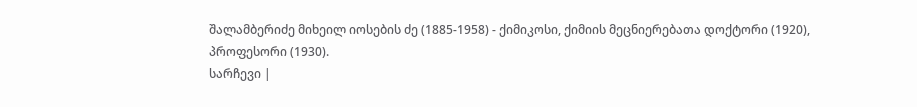შალამბერიძე მიხეილ იოსების ძე (1885-1958) - ქიმიკოსი, ქიმიის მეცნიერებათა დოქტორი (1920), პროფესორი (1930).
სარჩევი |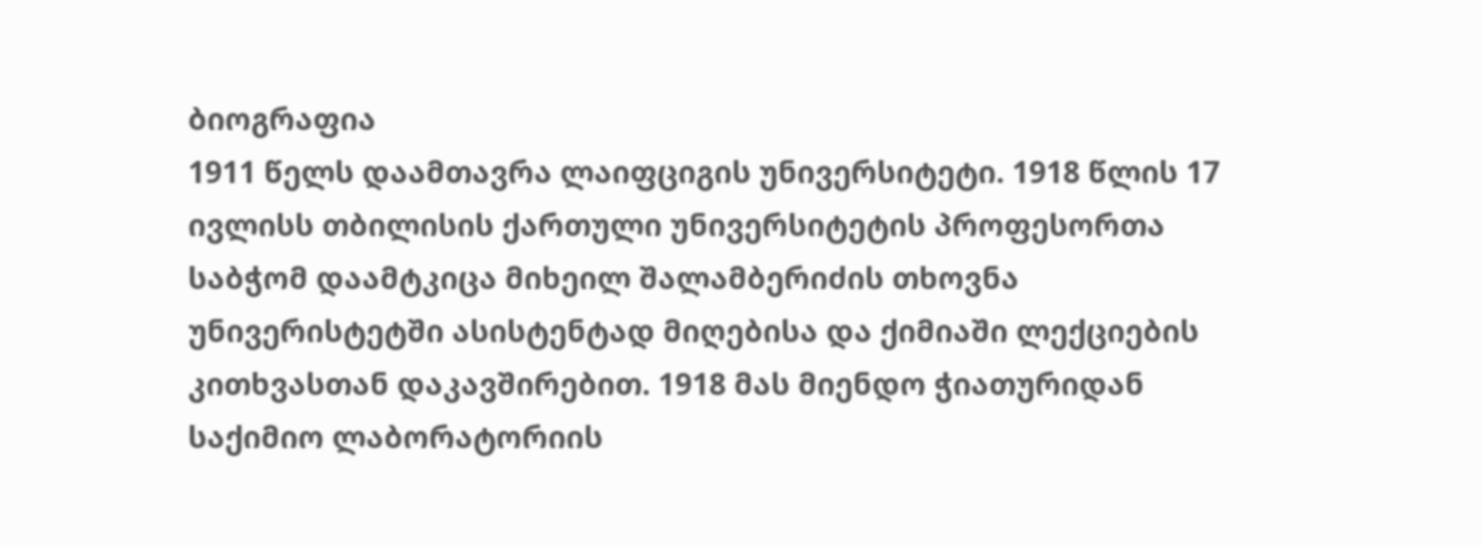ბიოგრაფია
1911 წელს დაამთავრა ლაიფციგის უნივერსიტეტი. 1918 წლის 17 ივლისს თბილისის ქართული უნივერსიტეტის პროფესორთა საბჭომ დაამტკიცა მიხეილ შალამბერიძის თხოვნა უნივერისტეტში ასისტენტად მიღებისა და ქიმიაში ლექციების კითხვასთან დაკავშირებით. 1918 მას მიენდო ჭიათურიდან საქიმიო ლაბორატორიის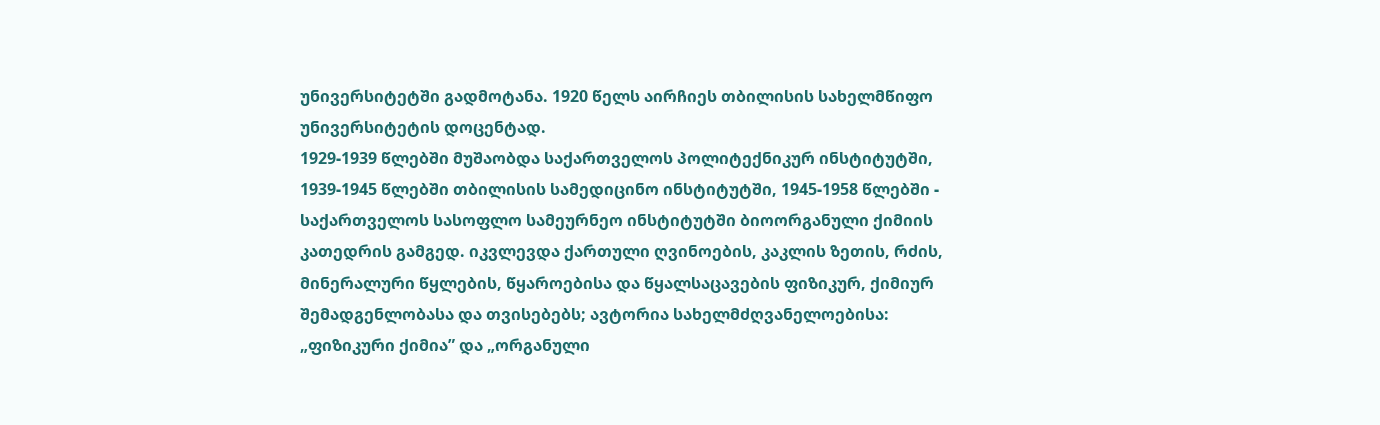უნივერსიტეტში გადმოტანა. 1920 წელს აირჩიეს თბილისის სახელმწიფო უნივერსიტეტის დოცენტად.
1929-1939 წლებში მუშაობდა საქართველოს პოლიტექნიკურ ინსტიტუტში, 1939-1945 წლებში თბილისის სამედიცინო ინსტიტუტში, 1945-1958 წლებში - საქართველოს სასოფლო სამეურნეო ინსტიტუტში ბიოორგანული ქიმიის კათედრის გამგედ. იკვლევდა ქართული ღვინოების, კაკლის ზეთის, რძის, მინერალური წყლების, წყაროებისა და წყალსაცავების ფიზიკურ, ქიმიურ შემადგენლობასა და თვისებებს; ავტორია სახელმძღვანელოებისა: „ფიზიკური ქიმია” და „ორგანული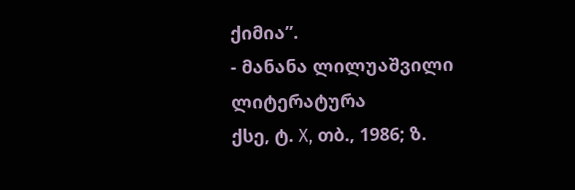ქიმია”.
- მანანა ლილუაშვილი
ლიტერატურა
ქსე, ტ. X, თბ., 1986; ზ.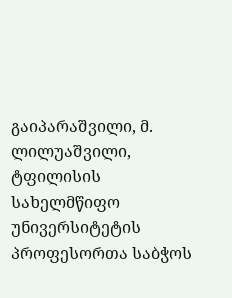გაიპარაშვილი, მ. ლილუაშვილი, ტფილისის სახელმწიფო უნივერსიტეტის პროფესორთა საბჭოს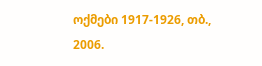ოქმები 1917-1926, თბ., 2006.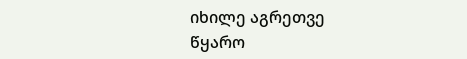იხილე აგრეთვე
წყარო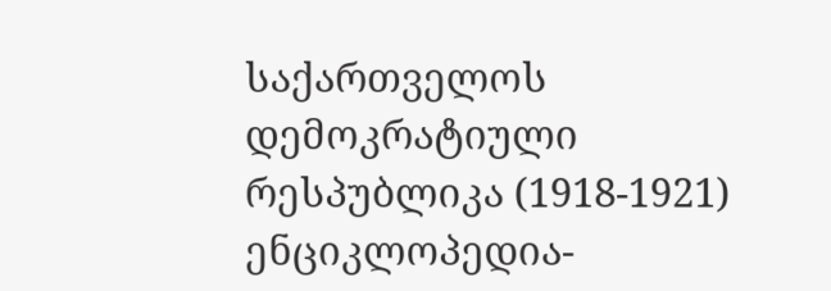საქართველოს დემოკრატიული რესპუბლიკა (1918-1921) ენციკლოპედია-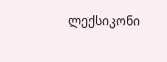ლექსიკონი